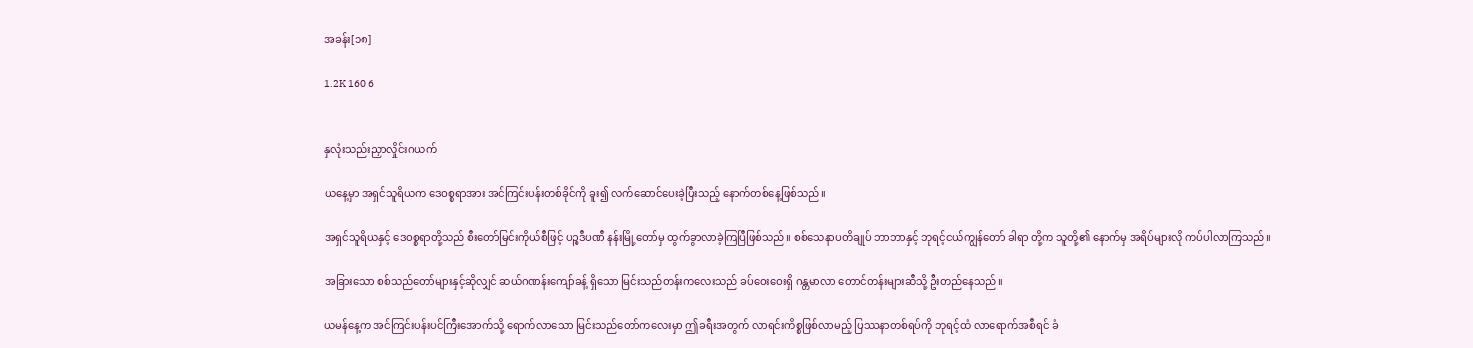အခန်း[၁၈]

1.2K 160 6


နှလုံးသည်းညှာလှိုင်းဂယက်

ယနေ့မှာ အရှင်သူရိယက ဒေဝစ္စရာအား အင်ကြင်းပန်းတစ်ခိုင်ကို ခူး၍ လက်ဆောင်ပေးခဲ့ပြီးသည့် နောက်တစ်နေ့ဖြစ်သည်။

အရှင်သူရိယနှင့် ဒေဝစ္စရာတို့သည် စီးတော်မြင်းကိုယ်စီဖြင့် ပဉ္စဒီပဏီ နန်းမြို့တော်မှ ထွက်ခွာလာခဲ့ကြပြီဖြစ်သည်။ စစ်သေနာပတိချုပ် ဘာဘာနှင့် ဘုရင့်ငယ်ကျွန်တော် ခါရာ တို့က သူတို့၏ နောက်မှ အရိပ်များလို ကပ်ပါလာကြသည်။

အခြားသော စစ်သည်တော်များနှင့်ဆိုလျှင် ဆယ်ဂဏန်းကျော်ခန့် ရှိသော မြင်းသည်တန်းကလေးသည် ခပ်ဝေးဝေးရှိ ဂန္တမာလာ တောင်တန်းများဆီသို့ ဦးတည်နေသည်။

ယမန်နေ့က အင်ကြင်းပန်းပင်ကြီးအောက်သို့ ရောက်လာသော မြင်းသည်တော်ကလေးမှာ ဤခရီးအတွက် လာရင်းကိစ္စဖြစ်လာမည့် ပြဿနာတစ်ရပ်ကို ဘုရင့်ထံ လာရောက်အစီရင် ခံ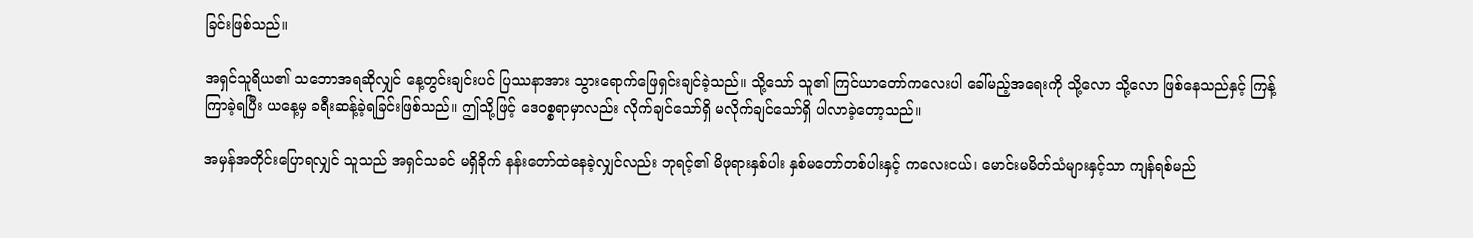ခြင်းဖြစ်သည်။

အရှင်သူရိယ၏ သဘောအရဆိုလျှင် နေ့တွင်းချင်းပင် ပြဿနာအား သွားရောက်ဖြေရှင်းချင်ခဲ့သည်။ သို့သော် သူ၏ ကြင်ယာတော်ကလေးပါ ခေါ်မည့်အရေးကို သို့လော သို့လော ဖြစ်နေသည်နှင့် ကြန့်ကြာခဲ့ရပြီး ယနေ့မှ ခရီးဆန့်ခဲ့ရခြင်းဖြစ်သည်။ ဤသို့ဖြင့် ဒေဝစ္စရာမှာလည်း လိုက်ချင်သော်ရှိ မလိုက်ချင်သော်ရှိ ပါလာခဲ့တော့သည်။

အမှန်အတိုင်းပြောရလျှင် သူသည် အရှင်သခင် မရှိခိုက် နန်းတော်ထဲနေခဲ့လျှင်လည်း ဘုရင့်၏ မိဖုရားနှစ်ပါး နှစ်မတော်တစ်ပါးနှင့် ကလေးငယ်၊ မောင်းမမိတ်သံများနှင့်သာ ကျန်ရစ်မည်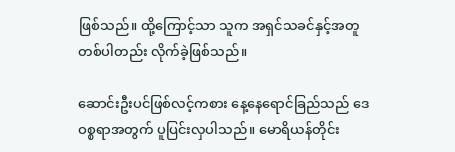ဖြစ်သည်။ ထို့ကြောင့်သာ သူက အရှင်သခင်နှင့်အတူ တစ်ပါတည်း လိုက်ခဲ့ဖြစ်သည်။

ဆောင်းဦးပင်ဖြစ်လင့်ကစား နေ့နေရောင်ခြည်သည် ဒေဝစ္စရာအတွက် ပူပြင်းလှပါသည်။ မောရိယန်တိုင်း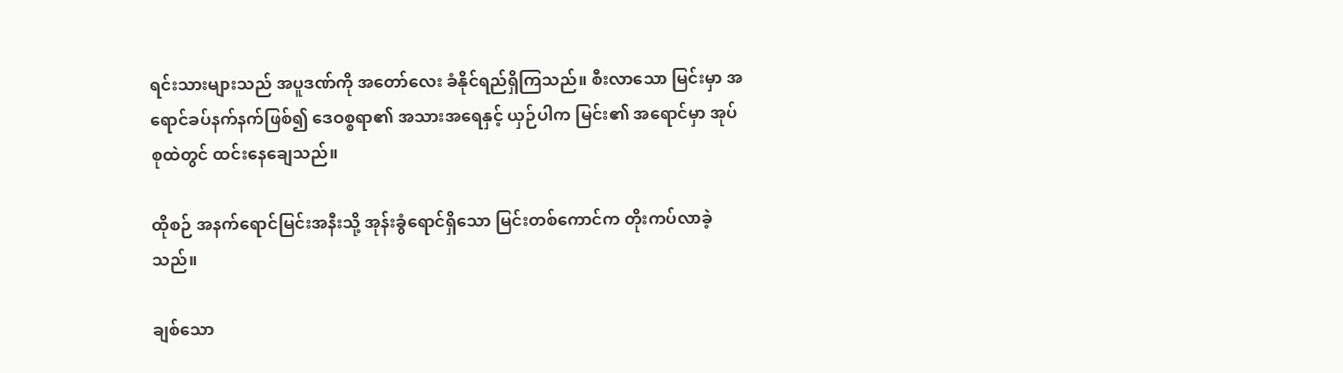ရင်းသားများသည် အပူဒဏ်ကို အတော်လေး ခံနိုင်ရည်ရှိကြသည်။ စီးလာသော မြင်းမှာ အရောင်ခပ်နက်နက်ဖြစ်၍ ဒေဝစ္စရာ၏ အသားအရေနှင့် ယှဉ်ပါက မြင်း၏ အရောင်မှာ အုပ်စုထဲတွင် ထင်းနေချေသည်။

ထိုစဉ် အနက်ရောင်မြင်းအနီးသို့ အုန်းခွံရောင်ရှိသော မြင်းတစ်ကောင်က တိုးကပ်လာခဲ့သည်။

ချစ်သော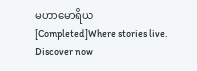မဟာမောရိယ[Completed]Where stories live. Discover now